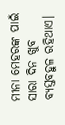ମୀନା ମେହରଙ୍କ ପାଇଁ ସାରା ଦିନ ଖୁବ ବ୍ୟସ୍ତବହୁଳ ରହିଥାଏ।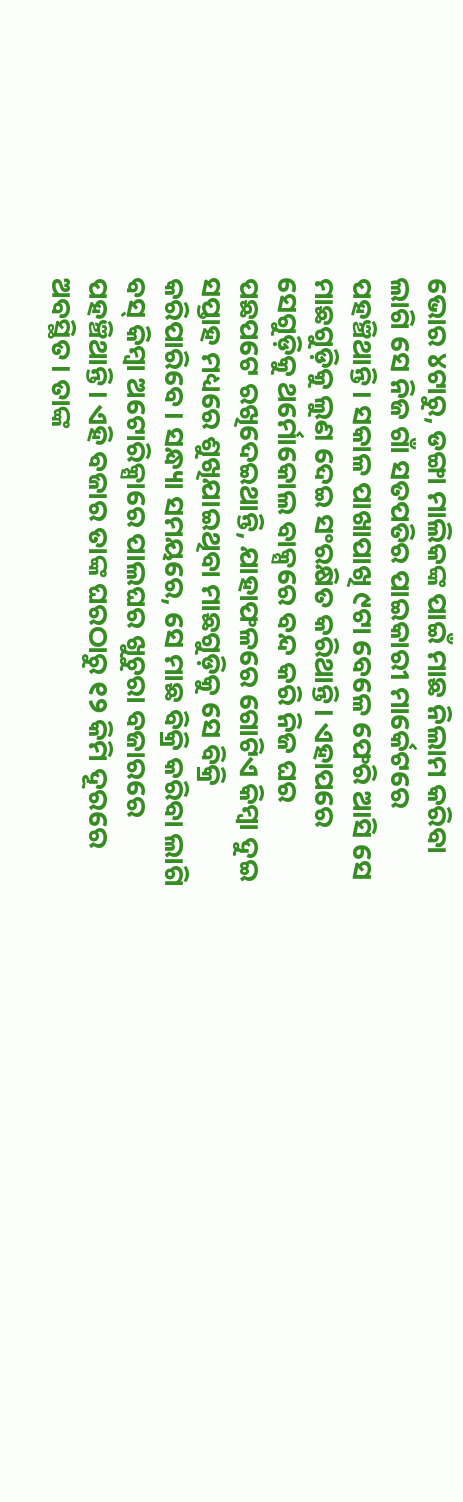ଭୋର ୪ଟାରୁ, ଡଙ୍ଗା ମାଲିକଙ୍କ ପାଇଁ ମାଛ ନିଲାମ କରିବା ଲାଗି ସେ ନିଜ ଗାଁ ସତପତିର ପାଇକାରୀ ମାର୍କେଟରେ ପହଞ୍ଚିଥାନ୍ତି। ସକାଳ ପାଖାପାଖି ୯ଟା ବେଳେ ଫେରି ଆସି ସେ ମାଛଗୁଡ଼ିକୁ ଲୁଣ ଦେଇ ସଂରକ୍ଷିତ କରିଥାନ୍ତି। ଏହାପରେ ସେଗୁଡ଼ିକୁ ଥର୍ମୋକୋଲ ବାକ୍ସରେ ବନ୍ଦ କରି ନିଜ ଘର ପଛପଟେ ରଖିଦେଇଥାନ୍ତି, ଯାହାଫଳରେ ଗୋଟିଏ କିମ୍ବା ଦୁଇ ସପ୍ତାହ ମଧ୍ୟରେ ଶୁଖିଯାଇଥିବା ମାଛଗୁଡ଼ିକୁ ସେ ବିକ୍ରି କରିପାରିବେ। ସନ୍ଧ୍ୟା ସମୟରେ, ସେ ମାଛ ବିକ୍ରି କରିବା ଲାଗି ବସ୍ କିମ୍ବା ଅଟୋରିକ୍ସାରେ ପାଲଘର ଖୁଚୁରା ବଜାରରେ ପହଞ୍ଚିଥାନ୍ତି। ଏହି ବଜାର ତାଙ୍କ ଘରଠାରୁ ୧୨ କିମି ଦୂରରେ ଅବସ୍ଥିତ। ତାଙ୍କ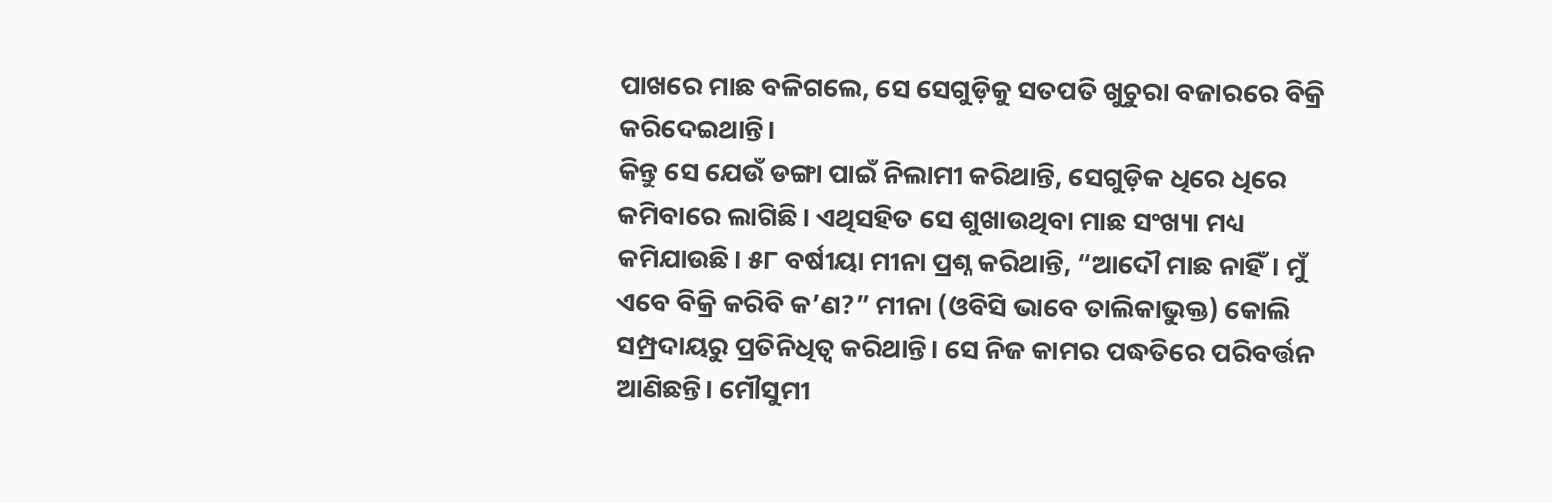ପାଖରେ ମାଛ ବଳିଗଲେ, ସେ ସେଗୁଡ଼ିକୁ ସତପତି ଖୁଚୁରା ବଜାରରେ ବିକ୍ରି କରିଦେଇଥାନ୍ତି।
କିନ୍ତୁ ସେ ଯେଉଁ ଡଙ୍ଗା ପାଇଁ ନିଲାମୀ କରିଥାନ୍ତି, ସେଗୁଡ଼ିକ ଧିରେ ଧିରେ କମିବାରେ ଲାଗିଛି। ଏଥିସହିତ ସେ ଶୁଖାଉଥିବା ମାଛ ସଂଖ୍ୟା ମଧ୍ୟ କମିଯାଉଛି। ୫୮ ବର୍ଷୀୟା ମୀନା ପ୍ରଶ୍ନ କରିଥାନ୍ତି, “ଆଦୌ ମାଛ ନାହିଁ। ମୁଁ ଏବେ ବିକ୍ରି କରିବି କ’ଣ?” ମୀନା (ଓବିସି ଭାବେ ତାଲିକାଭୁକ୍ତ) କୋଲି ସମ୍ପ୍ରଦାୟରୁ ପ୍ରତିନିଧିତ୍ୱ କରିଥାନ୍ତି। ସେ ନିଜ କାମର ପଦ୍ଧତିରେ ପରିବର୍ତ୍ତନ ଆଣିଛନ୍ତି। ମୌସୁମୀ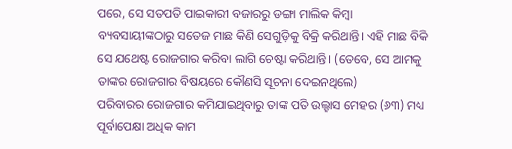ପରେ, ସେ ସତପତି ପାଇକାରୀ ବଜାରରୁ ଡଙ୍ଗା ମାଲିକ କିମ୍ବା ବ୍ୟବସାୟୀଙ୍କଠାରୁ ସତେଜ ମାଛ କିଣି ସେଗୁଡ଼ିକୁ ବିକ୍ରି କରିଥାନ୍ତି। ଏହି ମାଛ ବିକି ସେ ଯଥେଷ୍ଟ ରୋଜଗାର କରିବା ଲାଗି ଚେଷ୍ଟା କରିଥାନ୍ତି। (ତେବେ, ସେ ଆମକୁ ତାଙ୍କର ରୋଜଗାର ବିଷୟରେ କୌଣସି ସୂଚନା ଦେଇନଥିଲେ)
ପରିବାରର ରୋଜଗାର କମିଯାଇଥିବାରୁ ତାଙ୍କ ପତି ଉଲ୍ହାସ ମେହର (୬୩) ମଧ୍ୟ ପୂର୍ବାପେକ୍ଷା ଅଧିକ କାମ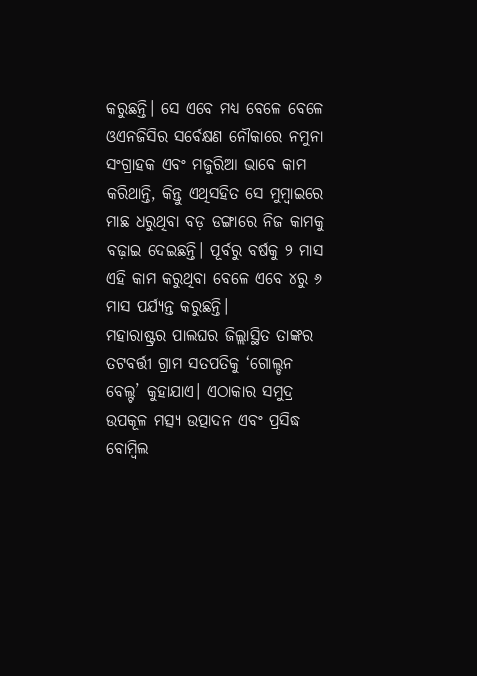କରୁଛନ୍ତି। ସେ ଏବେ ମଧ୍ୟ ବେଳେ ବେଳେ ଓଏନଜିସିର ସର୍ବେକ୍ଷଣ ନୌକାରେ ନମୁନା ସଂଗ୍ରାହକ ଏବଂ ମଜୁରିଆ ଭାବେ କାମ କରିଥାନ୍ତି, କିନ୍ତୁ ଏଥିସହିତ ସେ ମୁମ୍ବାଇରେ ମାଛ ଧରୁଥିବା ବଡ଼ ଡଙ୍ଗାରେ ନିଜ କାମକୁ ବଢ଼ାଇ ଦେଇଛନ୍ତି। ପୂର୍ବରୁ ବର୍ଷକୁ ୨ ମାସ ଏହି କାମ କରୁଥିବା ବେଳେ ଏବେ ୪ରୁ ୬ ମାସ ପର୍ଯ୍ୟନ୍ତ କରୁଛନ୍ତି।
ମହାରାଷ୍ଟ୍ରର ପାଲଘର ଜିଲ୍ଲାସ୍ଥିତ ତାଙ୍କର ତଟବର୍ତ୍ତୀ ଗ୍ରାମ ସତପତିକୁ ‘ଗୋଲ୍ଡନ ବେଲ୍ଟ’ କୁହାଯାଏ। ଏଠାକାର ସମୁଦ୍ର ଉପକୂଳ ମତ୍ସ୍ୟ ଉତ୍ପାଦନ ଏବଂ ପ୍ରସିଦ୍ଧ ବୋମ୍ବିଲ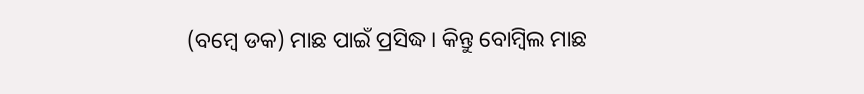(ବମ୍ବେ ଡକ) ମାଛ ପାଇଁ ପ୍ରସିଦ୍ଧ। କିନ୍ତୁ ବୋମ୍ବିଲ ମାଛ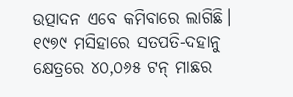ଉତ୍ପାଦନ ଏବେ କମିବାରେ ଲାଗିଛି। ୧୯୭୯ ମସିହାରେ ସତପତି-ଦହାନୁ କ୍ଷେତ୍ରରେ ୪୦,୦୬୫ ଟନ୍ ମାଛର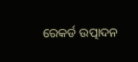ରେକର୍ଡ ଉତ୍ପାଦନ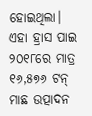ହୋଇଥିଲା। ଏହା ହ୍ରାସ ପାଇ ୨୦୧୮ରେ ମାତ୍ର ୧୬,୫୭୬ ଟନ୍ ମାଛ ଉତ୍ପାଦନ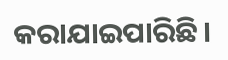କରାଯାଇପାରିଛି।